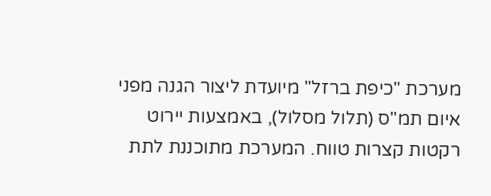מערכת "כיפת ברזל" מיועדת ליצור הגנה מפני איום תמ"ס (תלול מסלול), באמצעות יירוט רקטות קצרות טווח. המערכת מתוכננת לתת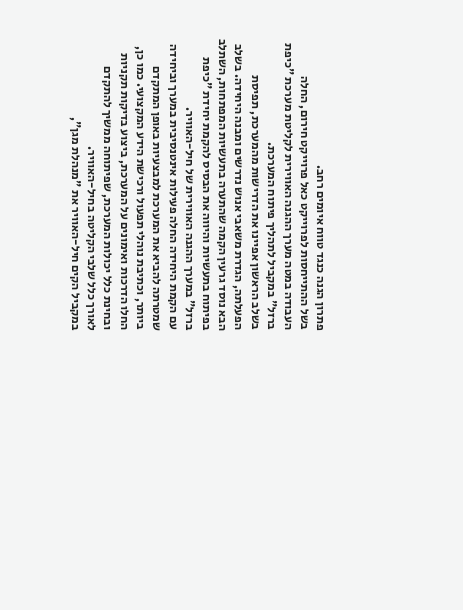פתרון הגנה כנגד טווח איומים רחב.
בשל ההתייחסות לפרוייקט כאל פרוייקט חירום, החלה העבודה במטה מערך ההגנה האווירית לקליטת מערכת "כיפת ברזל" במקביל לתהליך פיתוח המערכת.
בשלב הראשון אפיינו את הדרישות מהמערכת, תפיסת הפעלתה, הגדרת משאבי אנוש נדרשים ומבנה היחידה. בשלב הבא נוסד גרעין הקמה שהתערה בתעשיות המפתחות, השתלב בפיתוח בתעשיות והיווה את הבסיס להקמת יחידת "כיפת ברזל" במערך ההגנה האווירית של חיל-האוויר.
עם הקמת היחידה החלה פעילות אינטנסיבית במערך וביחידה שמטרתה להביא את המערכת למבצעיות באופן המתקדם ביותר, וכתיבת נוהלי תפעול ורכישת הידע המקצועי. כמו כן, החלו הדרכות ואימונים על המערכת, ביצוע בדיקות תקניות ובחינת כלל יכולות המערכת, שפיתוחה ממשיך להתקדם לאורך כלל שלבי הקליטה בחיל-האוויר.
במקביל הקים חיל-האוויר את "מנהלת מגן",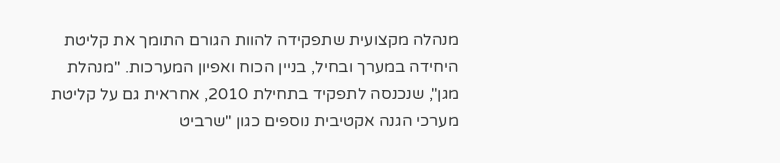מנהלה מקצועית שתפקידה להוות הגורם התומך את קליטת היחידה במערך ובחיל, בניין הכוח ואפיון המערכות. "מנהלת מגן", שנכנסה לתפקיד בתחילת 2010, אחראית גם על קליטת מערכי הגנה אקטיבית נוספים כגון "שרביט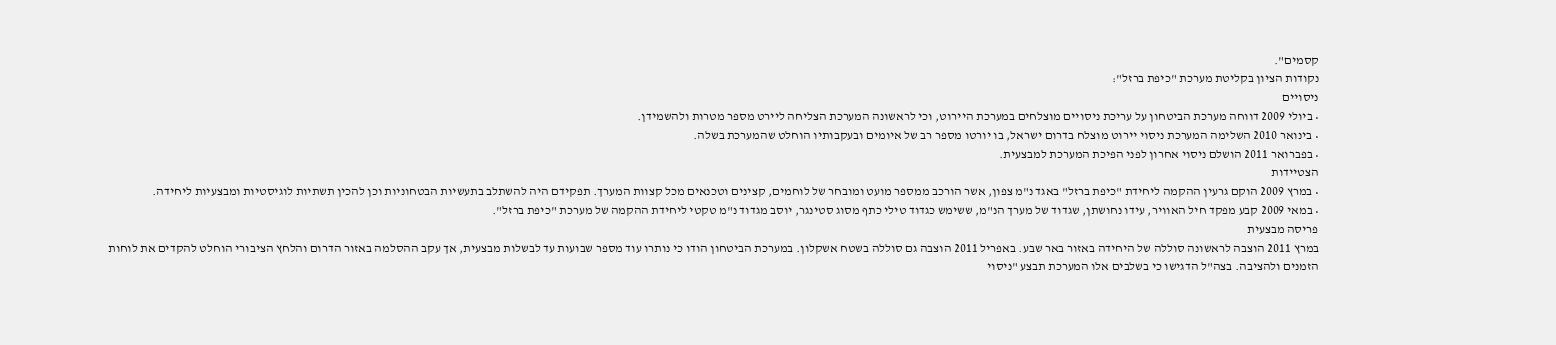קסמים".
נקודות הציון בקליטת מערכת "כיפת ברזל":
ניסויים
• ביולי 2009 דווחה מערכת הביטחון על עריכת ניסויים מוצלחים במערכת היירוט, וכי לראשונה המערכת הצליחה ליירט מספר מטרות ולהשמידן.
• בינואר 2010 השלימה המערכת ניסוי יירוט מוצלח בדרום ישראל, בו יורטו מספר רב של איומים ובעקבותיו הוחלט שהמערכת בשלה.
• בפברואר 2011 הושלם ניסוי אחרון לפני הפיכת המערכת למבצעית.
הצטיידות
• במרץ 2009 הוקם גרעין ההקמה ליחידת "כיפת ברזל" באגד נ"מ צפון, אשר הורכב ממספר מועט ומובחר של לוחמים, קצינים וטכנאים מכל קצוות המערך. תפקידם היה להשתלב בתעשיות הבטחוניות וכן להכין תשתיות לוגיסטיות ומבצעיות ליחידה.
• במאי 2009 קבע מפקד חיל האוויר, עידו נחושתן, שגדוד של מערך הנ"מ, ששימש כגדוד טילי כתף מסוג סטינגר, יוסב מגדוד נ"מ טקטי ליחידת ההקמה של מערכת "כיפת ברזל".
פריסה מבצעית
במרץ 2011 הוצבה לראשונה סוללה של היחידה באזור באר שבע. באפריל 2011 הוצבה גם סוללה בשטח אשקלון. במערכת הביטחון הודו כי נותרו עוד מספר שבועות עד לבשלות מבצעית, אך עקב ההסלמה באזור הדרום והלחץ הציבורי הוחלט להקדים את לוחות הזמנים ולהציבה. בצה"ל הדגישו כי בשלבים אלו המערכת תבצע "ניסוי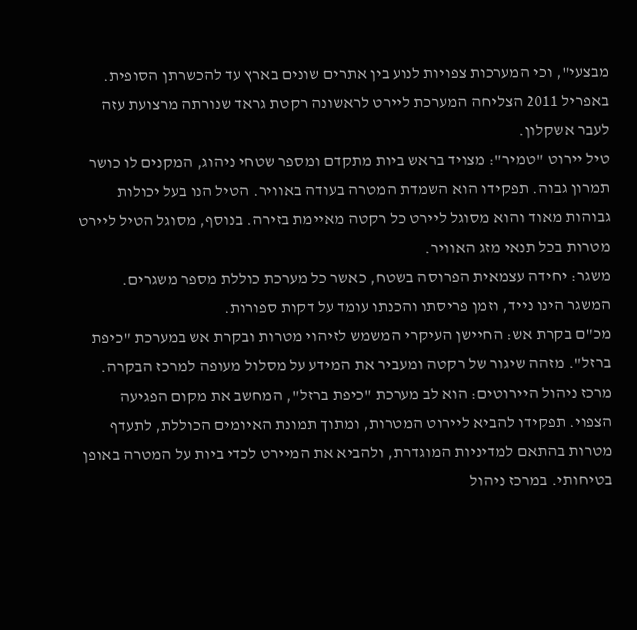מבצעי", וכי המערכות צפויות לנוע בין אתרים שונים בארץ עד להכשרתן הסופית.
באפריל 2011 הצליחה המערכת ליירט לראשונה רקטת גראד שנורתה מרצועת עזה לעבר אשקלון.
טיל יירוט "טמיר": מצויד בראש ביות מתקדם ומספר שטחי ניהוג, המקנים לו כושר תמרון גבוה. תפקידו הוא השמדת המטרה בעודה באוויר. הטיל הנו בעל יכולות גבוהות מאוד והוא מסוגל ליירט כל רקטה מאיימת בזירה. בנוסף, מסוגל הטיל ליירט מטרות בכל תנאי מזג האוויר.
משגר: יחידה עצמאית הפרוסה בשטח, כאשר כל מערכת כוללת מספר משגרים. המשגר הינו נייד, וזמן פריסתו והכנתו עומד על דקות ספורות.
מכ"ם בקרת אש: החיישן העיקרי המשמש לזיהוי מטרות ובקרת אש במערכת "כיפת ברזל". מזהה שיגור של רקטה ומעביר את המידע על מסלול מעופה למרכז הבקרה.
מרכז ניהול היירוטים: הוא לב מערכת "כיפת ברזל", המחשב את מקום הפגיעה הצפוי. תפקידו להביא ליירוט המטרות, ומתוך תמונת האיומים הכוללת, לתעדף מטרות בהתאם למדיניות המוגדרת, ולהביא את המיירט לכדי ביות על המטרה באופן בטיחותי. במרכז ניהול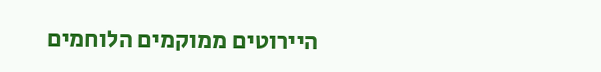היירוטים ממוקמים הלוחמים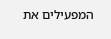המפעילים את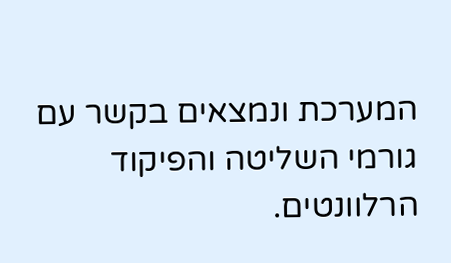המערכת ונמצאים בקשר עם גורמי השליטה והפיקוד הרלוונטים.